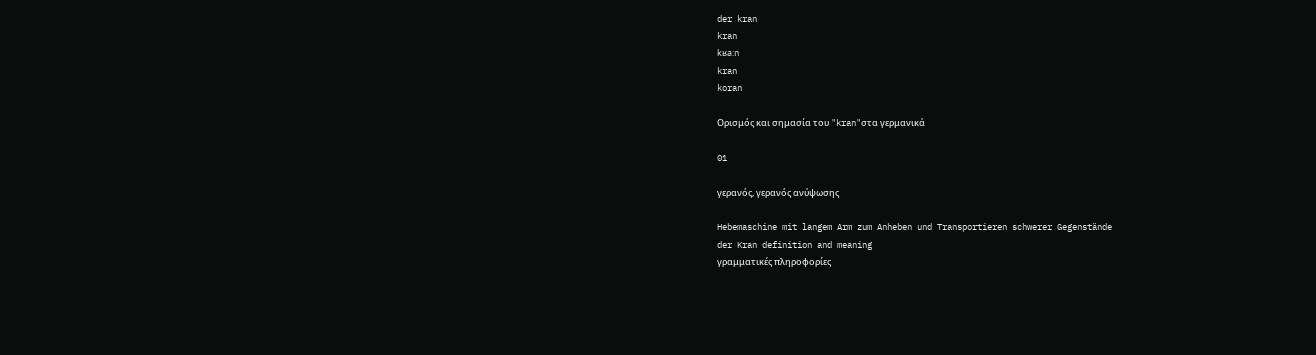der kran
kran
kʁa:n
kran
koran

Ορισμός και σημασία του "kran"στα γερμανικά

01

γερανός, γερανός ανύψωσης

Hebemaschine mit langem Arm zum Anheben und Transportieren schwerer Gegenstände
der Kran definition and meaning
γραμματικές πληροφορίες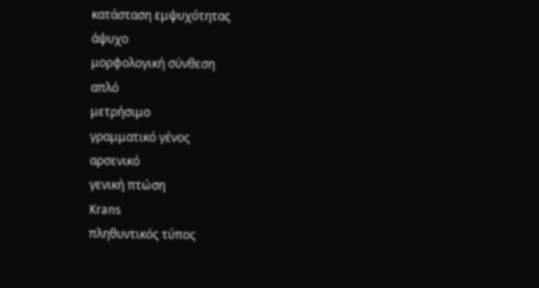κατάσταση εμψυχότητας
άψυχο
μορφολογική σύνθεση
απλό
μετρήσιμο
γραμματικό γένος
αρσενικό
γενική πτώση
Krans
πληθυντικός τύπος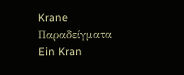Krane
Παραδείγματα
Ein Kran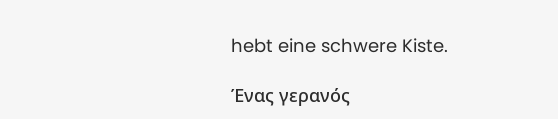hebt eine schwere Kiste.

Ένας γερανός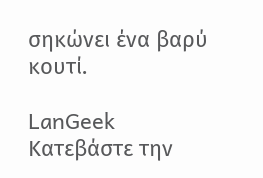σηκώνει ένα βαρύ κουτί.

LanGeek
Κατεβάστε την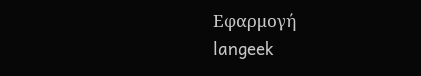Εφαρμογή
langeek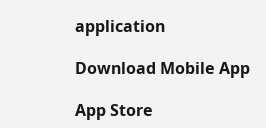application

Download Mobile App

App Store